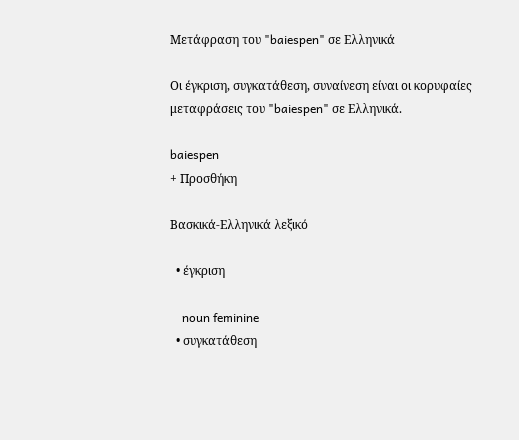Μετάφραση του "baiespen" σε Ελληνικά

Οι έγκριση, συγκατάθεση, συναίνεση είναι οι κορυφαίες μεταφράσεις του "baiespen" σε Ελληνικά.

baiespen
+ Προσθήκη

Βασκικά-Ελληνικά λεξικό

  • έγκριση

    noun feminine
  • συγκατάθεση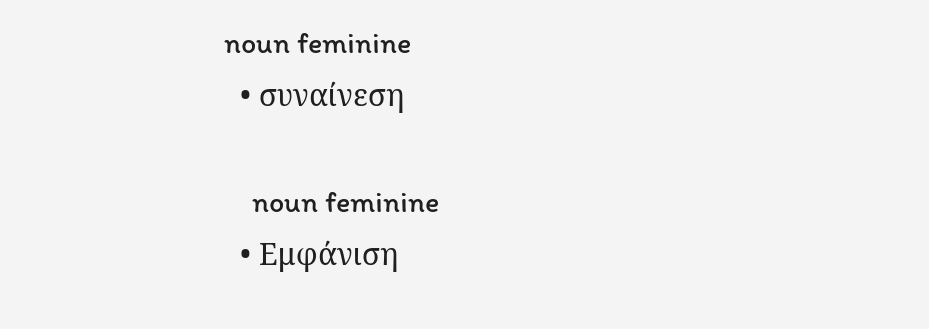noun feminine
  • συναίνεση

    noun feminine
  • Εμφάνιση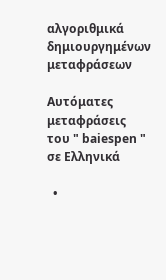αλγοριθμικά δημιουργημένων μεταφράσεων

Αυτόματες μεταφράσεις του " baiespen " σε Ελληνικά

  •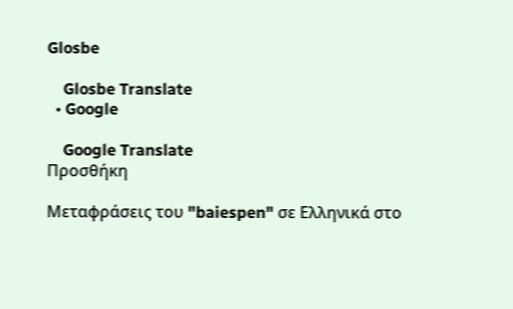Glosbe

    Glosbe Translate
  • Google

    Google Translate
Προσθήκη

Μεταφράσεις του "baiespen" σε Ελληνικά στο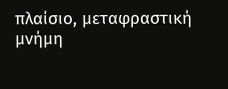πλαίσιο, μεταφραστική μνήμη